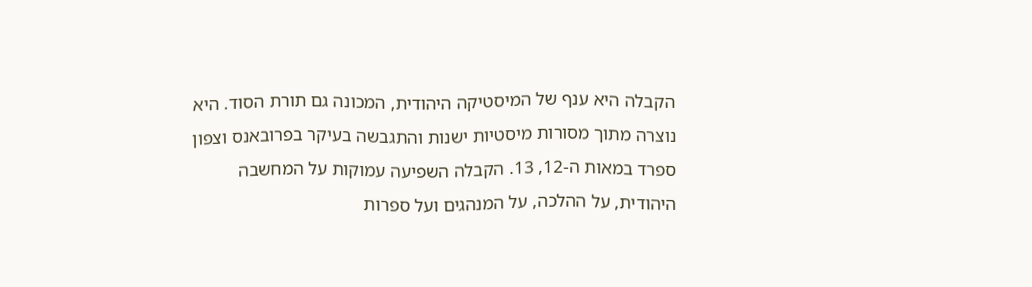הקבלה היא ענף של המיסטיקה היהודית, המכונה גם תורת הסוד. היא נוצרה מתוך מסורות מיסטיות ישנות והתגבשה בעיקר בפרובאנס וצפון ספרד במאות ה-12, 13. הקבלה השפיעה עמוקות על המחשבה היהודית, על ההלכה, על המנהגים ועל ספרות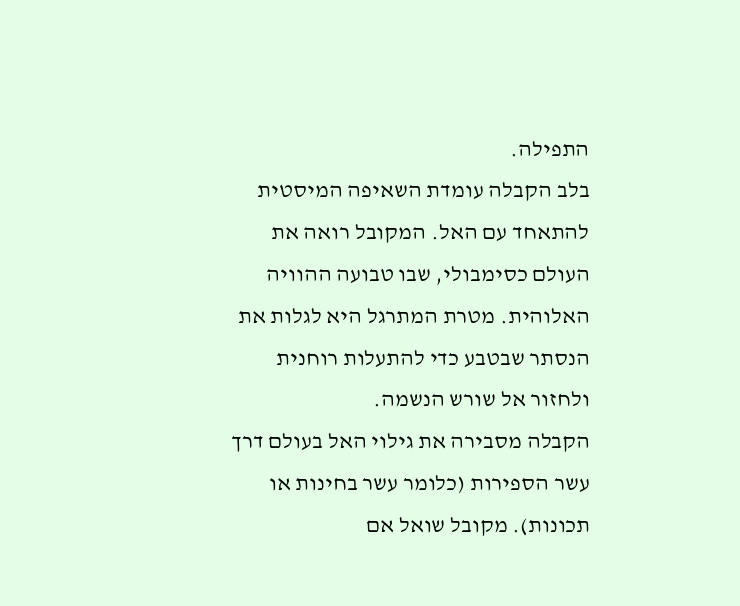התפילה.
בלב הקבלה עומדת השאיפה המיסטית להתאחד עם האל. המקובל רואה את העולם כסימבולי, שבו טבועה ההוויה האלוהית. מטרת המתרגל היא לגלות את הנסתר שבטבע כדי להתעלות רוחנית ולחזור אל שורש הנשמה.
הקבלה מסבירה את גילוי האל בעולם דרך עשר הספירות (כלומר עשר בחינות או תכונות). מקובל שואל אם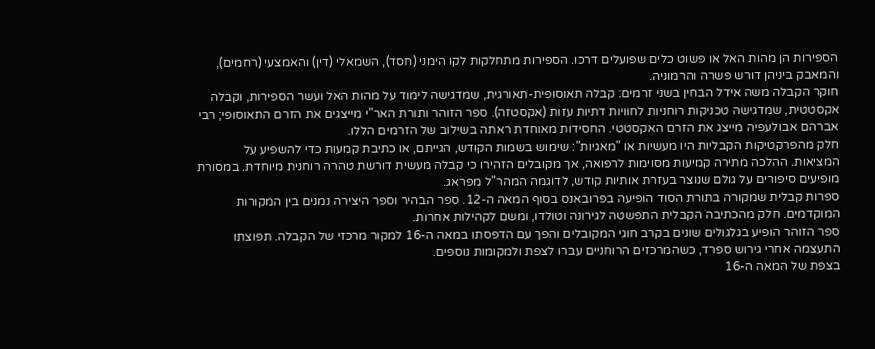הספירות הן מהות האל או פשוט כלים שפועלים דרכו. הספירות מתחלקות לקו הימני (חסד), השמאלי (דין) והאמצעי (רחמים), והמאבק ביניהן דורש פשרה והרמוניה.
חוקר הקבלה משה אידל הבחין בשני זרמים: קבלה תאוסופית-תאורגית, שמדגישה לימוד על מהות האל ועשר הספירות, וקבלה אקסטטית, שמדגישה טכניקות רוחניות לחוויות דתיות עזות (אקסטזה). ספר הזוהר ותורת האר"י מייצגים את הזרם התאוסופי; רבי אברהם אבולעפיה מייצג את הזרם האקסטטי. החסידות מאוחדת ראתה בשילוב של הזרמים הללו.
חלק מהפרקטיקות הקבליות היו מעשיות או "מאגיות": שימוש בשמות הקודש, הגייתם, או כתיבת קמעות כדי להשפיע על המציאות. ההלכה מתירה קמיעות מסוימות לרפואה, אך מקובלים הזהירו כי קבלה מעשית דורשת טהרה רוחנית מיוחדת. במסורת מופיעים סיפורים על גולם שנוצר בעזרת אותיות קודש, לדוגמה המהר"ל מפראג.
ספרות קבלית שמקורה בתורת הסוד הופיעה בפרובאנס בסוף המאה ה-12. ספר הבהיר וספר היצירה נמנים בין המקורות המוקדמים. חלק מהכתיבה הקבלית התפשטה לגירונה וטולדו, ומשם לקהילות אחרות.
ספר הזוהר הופיע בגלגולים שונים בקרב חוגי המקובלים והפך עם הדפסתו במאה ה-16 למקור מרכזי של הקבלה. תפוצתו התעצמה אחרי גירוש ספרד, כשהמרכזים הרוחניים עברו לצפת ולמקומות נוספים.
בצפת של המאה ה-16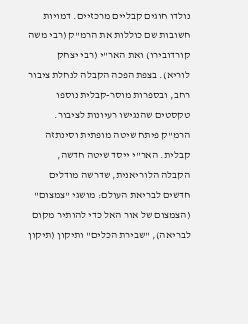נולדו חוגים קבליים מרכזיים. דמויות חשובות שם כוללות את הרמ"ק (רבי משה קורדובירו) ואת האר"י (רבי יצחק לוריא). בצפת הפכה הקבלה לנחלת ציבור רחב, ובספרות מוסר-קבלית נוספו טקסטים שהנגישו רעיונות לציבור.
הרמ"ק פיתח שיטה מופתית וסינתזה קבלית. האר"י ייסד שיטה חדשה, הקבלה הלוריאנית, שדרשה מודלים חדשים לבריאת העולם: מושגי "צמצום" (הצמצום של אור האל כדי להותיר מקום לבריאה), "שבירת הכלים" ותיקון (תיקון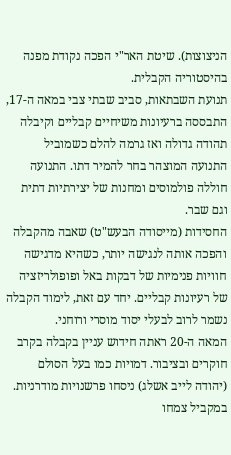הניצוצות). שיטת האר"י הפכה נקודת מפנה בהיסטוריה הקבלית.
תנועת השבתאות, סביב שבתי צבי במאה ה-17, התבססה ברעיונות משיחיים קבליים וקיבלה תהודה גדולה ואז גרמה להלם כשמוביל התנועה המוצהר בחר להמיר דתו. התנועה חוללה פולמוסים ומחנות של יצירתיות דתית וגם שבר.
החסידות (מייסודה הבעש"ט) שאבה מהקבלה והפכה אותה לנגישה יותר, כשהיא מדגישה חוויות פנימיות של דבקות באל ופופולריזציה של רעיונות קבליים. יחד עם זאת, לימוד הקבלה נשמר לרוב לבעלי יסוד מוסרי ורוחני.
המאה ה-20 ראתה חידוש עניין בקבלה בקרב חוקרים ובציבור. דמויות כמו בעל הסולם (יהודה לייב אשלג) ניסחו פרשנויות מודרניות. במקביל צמחו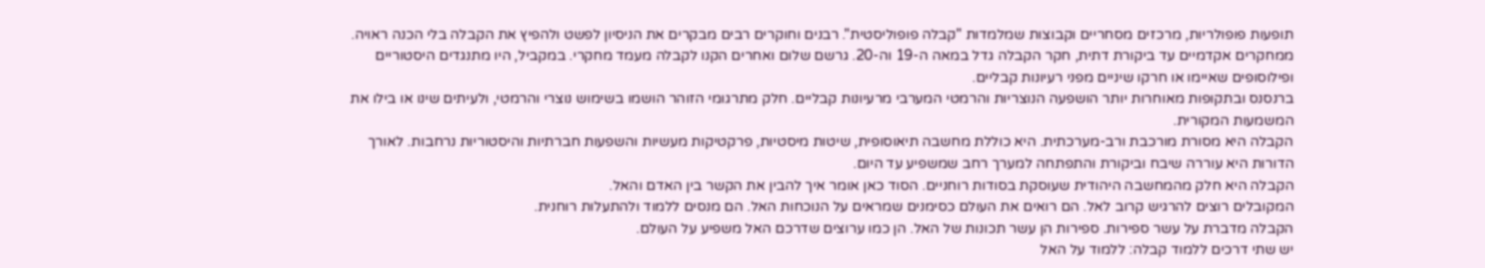תופעות פופולריות, מרכזים מסחריים וקבוצות שמלמדות "קבלה פופוליסטית". רבנים וחוקרים רבים מבקרים את הניסיון לפשט ולהפיץ את הקבלה בלי הכנה ראויה.
ממחקרים אקדמיים עד ביקורת דתית, חקר הקבלה גדל במאה ה-19 וה-20. גרשם שלום ואחרים הקנו לקבלה מעמד מחקרי. במקביל, היו מתנגדים היסטוריים ופילוסופים שאיימו או חרקו שיניים מפני רעיונות קבליים.
ברנסנס ובתקופות מאוחרות יותר הושפעה הנוצריות והרמטי המערבי מרעיונות קבליים. חלק מתרגומי הזוהר הושמו בשימוש נוצרי והרמטי, ולעיתים שינו או בילו את המשמעות המקורית.
הקבלה היא מסורת מורכבת ורב-מערכתית. היא כוללת מחשבה תיאוסופית, שיטות מיסטיות, פרקטיקות מעשיות והשפעות חברתיות והיסטוריות נרחבות. לאורך הדורות היא עוררה שיבח וביקורת והתפתחה למערך רחב שמשפיע עד היום.
הקבלה היא חלק מהמחשבה היהודית שעוסקת בסודות רוחניים. הסוד כאן אומר איך להבין את הקשר בין האדם והאל.
המקובלים רוצים להרגיש קרוב לאל. הם רואים את העולם כסימנים שמראים על הנוכחות האל. הם מנסים ללמוד ולהתעלות רוחנית.
הקבלה מדברת על עשר ספירות. ספירות הן עשר תכונות של האל. הן כמו ערוצים שדרכם האל משפיע על העולם.
יש שתי דרכים ללמוד קבלה: ללמוד על האל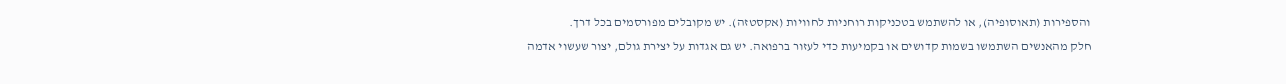והספירות (תאוסופיה), או להשתמש בטכניקות רוחניות לחוויות (אקסטזה). יש מקובלים מפורסמים בכל דרך.
חלק מהאנשים השתמשו בשמות קדושים או בקמיעות כדי לעזור ברפואה. יש גם אגדות על יצירת גולם, יצור שעשוי אדמה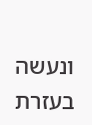ונעשה בעזרת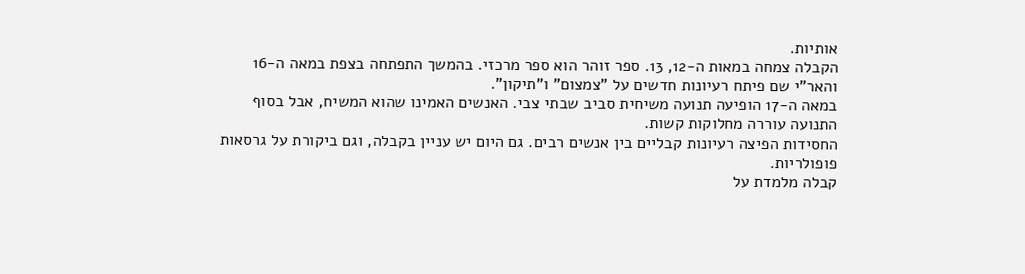אותיות.
הקבלה צמחה במאות ה-12, 13. ספר זוהר הוא ספר מרכזי. בהמשך התפתחה בצפת במאה ה-16 והאר"י שם פיתח רעיונות חדשים על "צמצום" ו"תיקון".
במאה ה-17 הופיעה תנועה משיחית סביב שבתי צבי. האנשים האמינו שהוא המשיח, אבל בסוף התנועה עוררה מחלוקות קשות.
החסידות הפיצה רעיונות קבליים בין אנשים רבים. גם היום יש עניין בקבלה, וגם ביקורת על גרסאות פופולריות.
קבלה מלמדת על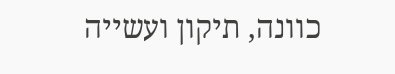כוונה, תיקון ועשייה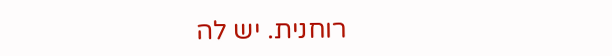רוחנית. יש לה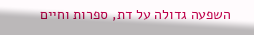השפעה גדולה על דת, ספרות וחיים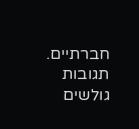חברתיים.
תגובות גולשים